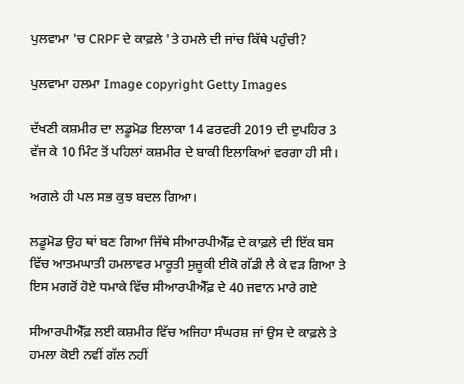ਪੁਲਵਾਮਾ 'ਚ CRPF ਦੇ ਕਾਫ਼ਲੇ 'ਤੇ ਹਮਲੇ ਦੀ ਜਾਂਚ ਕਿੱਥੇ ਪਹੁੰਚੀ?

ਪੁਲਵਾਮਾ ਹਲਮਾ Image copyright Getty Images

ਦੱਖਣੀ ਕਸ਼ਮੀਰ ਦਾ ਲਡੂਮੋਡ ਇਲਾਕਾ 14 ਫਰਵਰੀ 2019 ਦੀ ਦੁਪਹਿਰ 3 ਵੱਜ ਕੇ 10 ਮਿੰਟ ਤੋਂ ਪਹਿਲਾਂ ਕਸ਼ਮੀਰ ਦੇ ਬਾਕੀ ਇਲਾਕਿਆਂ ਵਰਗਾ ਹੀ ਸੀ।

ਅਗਲੇ ਹੀ ਪਲ ਸਭ ਕੁਝ ਬਦਲ ਗਿਆ।

ਲਡੂਮੋਡ ਉਹ ਥਾਂ ਬਣ ਗਿਆ ਜਿੱਥੇ ਸੀਆਰਪੀਐੱਫ਼ ਦੇ ਕਾਫ਼ਲੇ ਦੀ ਇੱਕ ਬਸ ਵਿੱਚ ਆਤਮਘਾਤੀ ਹਮਲਾਵਰ ਮਾਰੂਤੀ ਸੁਜ਼ੂਕੀ ਈਕੋ ਗੱਡੀ ਲੈ ਕੇ ਵੜ ਗਿਆ ਤੇ ਇਸ ਮਗਰੋਂ ਹੋਏ ਧਮਾਕੇ ਵਿੱਚ ਸੀਆਰਪੀਐੱਫ਼ ਦੇ 40 ਜਵਾਨ ਮਾਰੇ ਗਏ

ਸੀਆਰਪੀਐੱਫ਼ ਲਈ ਕਸ਼ਮੀਰ ਵਿੱਚ ਅਜਿਹਾ ਸੰਘਰਸ਼ ਜਾਂ ਉਸ ਦੇ ਕਾਫ਼ਲੇ ਤੇ ਹਮਲਾ ਕੋਈ ਨਵੀਂ ਗੱਲ ਨਹੀਂ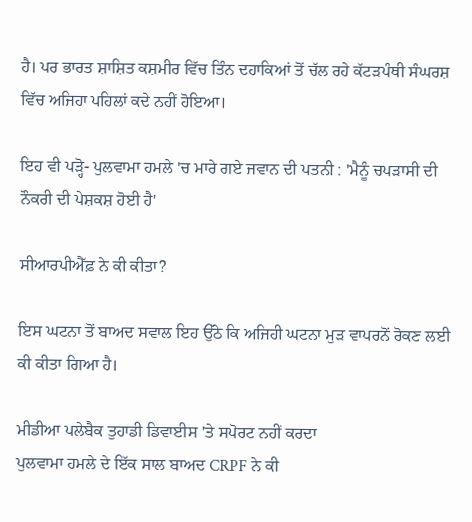ਹੈ। ਪਰ ਭਾਰਤ ਸ਼ਾਸ਼ਿਤ ਕਸ਼ਮੀਰ ਵਿੱਚ ਤਿੰਨ ਦਹਾਕਿਆਂ ਤੋਂ ਚੱਲ ਰਹੇ ਕੱਟੜਪੰਥੀ ਸੰਘਰਸ਼ ਵਿੱਚ ਅਜਿਹਾ ਪਹਿਲਾਂ ਕਦੇ ਨਹੀਂ ਹੋਇਆ।

ਇਹ ਵੀ ਪੜ੍ਹੋ- ਪੁਲਵਾਮਾ ਹਮਲੇ 'ਚ ਮਾਰੇ ਗਏ ਜਵਾਨ ਦੀ ਪਤਨੀ : 'ਮੈਨੂੰ ਚਪੜਾਸੀ ਦੀ ਨੌਕਰੀ ਦੀ ਪੇਸ਼ਕਸ਼ ਹੋਈ ਹੈ'

ਸੀਆਰਪੀਐੱਫ਼ ਨੇ ਕੀ ਕੀਤਾ?

ਇਸ ਘਟਨਾ ਤੋਂ ਬਾਅਦ ਸਵਾਲ ਇਹ ਉੱਠੇ ਕਿ ਅਜਿਹੀ ਘਟਨਾ ਮੁੜ ਵਾਪਰਨੋਂ ਰੋਕਣ ਲਈ ਕੀ ਕੀਤਾ ਗਿਆ ਹੈ।

ਮੀਡੀਆ ਪਲੇਬੈਕ ਤੁਹਾਡੀ ਡਿਵਾਈਸ 'ਤੇ ਸਪੋਰਟ ਨਹੀਂ ਕਰਦਾ
ਪੁਲਵਾਮਾ ਹਮਲੇ ਦੇ ਇੱਕ ਸਾਲ ਬਾਅਦ CRPF ਨੇ ਕੀ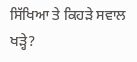ਸਿੱਖਿਆ ਤੇ ਕਿਹੜੇ ਸਵਾਲ ਖੜ੍ਹੇ?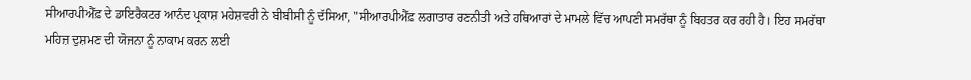ਸੀਆਰਪੀਐੱਫ਼ ਦੇ ਡਾਇਰੈਕਟਰ ਆਨੰਦ ਪ੍ਰਕਾਸ਼ ਮਹੇਸ਼ਵਰੀ ਨੇ ਬੀਬੀਸੀ ਨੂੰ ਦੱਸਿਆ, "ਸੀਆਰਪੀਐੱਫ਼ ਲਗਾਤਾਰ ਰਣਨੀਤੀ ਅਤੇ ਹਥਿਆਰਾਂ ਦੇ ਮਾਮਲੇ ਵਿੱਚ ਆਪਣੀ ਸਮਰੱਥਾ ਨੂੰ ਬਿਹਤਰ ਕਰ ਰਹੀ ਹੈ। ਇਹ ਸਮਰੱਥਾ ਮਹਿਜ਼ ਦੁਸ਼ਮਣ ਦੀ ਯੋਜਨਾ ਨੂੰ ਨਾਕਾਮ ਕਰਨ ਲਈ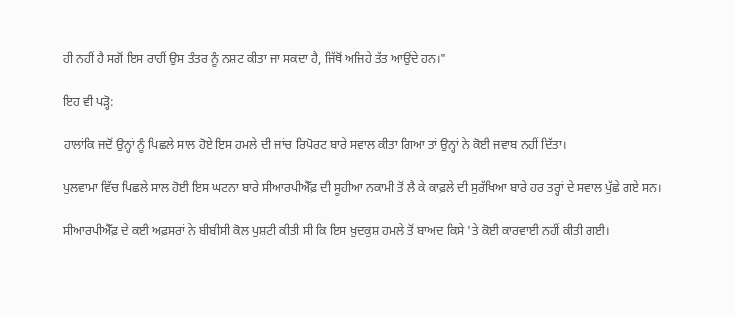ਹੀ ਨਹੀਂ ਹੈ ਸਗੋਂ ਇਸ ਰਾਹੀਂ ਉਸ ਤੰਤਰ ਨੂੰ ਨਸ਼ਟ ਕੀਤਾ ਜਾ ਸਕਦਾ ਹੈ, ਜਿੱਥੋਂ ਅਜਿਹੇ ਤੱਤ ਆਉਂਦੇ ਹਨ।"

ਇਹ ਵੀ ਪੜ੍ਹੋ:

ਹਾਲਾਂਕਿ ਜਦੋਂ ਉਨ੍ਹਾਂ ਨੂੰ ਪਿਛਲੇ ਸਾਲ ਹੋਏ ਇਸ ਹਮਲੇ ਦੀ ਜਾਂਚ ਰਿਪੋਰਟ ਬਾਰੇ ਸਵਾਲ ਕੀਤਾ ਗਿਆ ਤਾਂ ਉਨ੍ਹਾਂ ਨੇ ਕੋਈ ਜਵਾਬ ਨਹੀਂ ਦਿੱਤਾ।

ਪੁਲਵਾਮਾ ਵਿੱਚ ਪਿਛਲੇ ਸਾਲ ਹੋਈ ਇਸ ਘਟਨਾ ਬਾਰੇ ਸੀਆਰਪੀਐੱਫ਼ ਦੀ ਸੂਹੀਆ ਨਕਾਮੀ ਤੋਂ ਲੈ ਕੇ ਕਾਫ਼ਲੇ ਦੀ ਸੁਰੱਖਿਆ ਬਾਰੇ ਹਰ ਤਰ੍ਹਾਂ ਦੇ ਸਵਾਲ ਪੁੱਛੇ ਗਏ ਸਨ।

ਸੀਆਰਪੀਐੱਫ਼ ਦੇ ਕਈ ਅਫ਼ਸਰਾਂ ਨੇ ਬੀਬੀਸੀ ਕੋਲ ਪੁਸ਼ਟੀ ਕੀਤੀ ਸੀ ਕਿ ਇਸ ਖ਼ੁਦਕੁਸ਼ ਹਮਲੇ ਤੋਂ ਬਾਅਦ ਕਿਸੇ 'ਤੇ ਕੋਈ ਕਾਰਵਾਈ ਨਹੀਂ ਕੀਤੀ ਗਈ।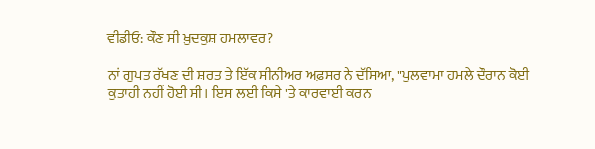ਵੀਡੀਓ: ਕੌਣ ਸੀ ਖ਼ੁਦਕੁਸ਼ ਹਮਲਾਵਰ?

ਨਾਂ ਗੁਪਤ ਰੱਖਣ ਦੀ ਸ਼ਰਤ ਤੇ ਇੱਕ ਸੀਨੀਅਰ ਅਫ਼ਸਰ ਨੇ ਦੱਸਿਆ, "ਪੁਲਵਾਮਾ ਹਮਲੇ ਦੌਰਾਨ ਕੋਈ ਕੁਤਾਹੀ ਨਹੀਂ ਹੋਈ ਸੀ। ਇਸ ਲਈ ਕਿਸੇ 'ਤੇ ਕਾਰਵਾਈ ਕਰਨ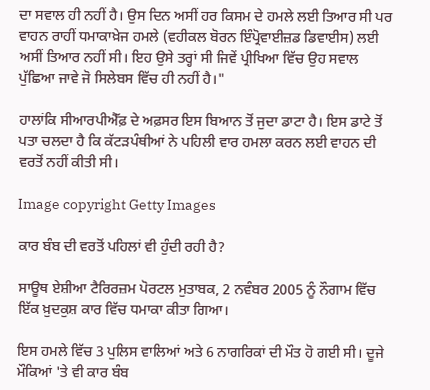ਦਾ ਸਵਾਲ ਹੀ ਨਹੀਂ ਹੈ। ਉਸ ਦਿਨ ਅਸੀਂ ਹਰ ਕਿਸਮ ਦੇ ਹਮਲੇ ਲਈ ਤਿਆਰ ਸੀ ਪਰ ਵਾਹਨ ਰਾਹੀਂ ਧਮਾਕਾਖ਼ੇਜ ਹਮਲੇ (ਵਹੀਕਲ ਬੋਰਨ ਇੰਪ੍ਰੋਵਾਈਜ਼ਡ ਡਿਵਾਈਸ) ਲਈ ਅਸੀਂ ਤਿਆਰ ਨਹੀਂ ਸੀ। ਇਹ ਉਸੇ ਤਰ੍ਹਾਂ ਸੀ ਜਿਵੇਂ ਪ੍ਰੀਖਿਆ ਵਿੱਚ ਉਹ ਸਵਾਲ ਪੁੱਛਿਆ ਜਾਵੇ ਜੋ ਸਿਲੇਬਸ ਵਿੱਚ ਹੀ ਨਹੀਂ ਹੈ।"

ਹਾਲਾਂਕਿ ਸੀਆਰਪੀਐੱਫ਼ ਦੇ ਅਫ਼ਸਰ ਇਸ ਬਿਆਨ ਤੋਂ ਜੁਦਾ ਡਾਟਾ ਹੈ। ਇਸ ਡਾਟੇ ਤੋਂ ਪਤਾ ਚਲਦਾ ਹੈ ਕਿ ਕੱਟੜਪੰਥੀਆਂ ਨੇ ਪਹਿਲੀ ਵਾਰ ਹਮਲਾ ਕਰਨ ਲਈ ਵਾਹਨ ਦੀ ਵਰਤੋਂ ਨਹੀਂ ਕੀਤੀ ਸੀ।

Image copyright Getty Images

ਕਾਰ ਬੰਬ ਦੀ ਵਰਤੋਂ ਪਹਿਲਾਂ ਵੀ ਹੁੰਦੀ ਰਹੀ ਹੈ?

ਸਾਊਥ ਏਸ਼ੀਆ ਟੈਰਿਰਜ਼ਮ ਪੋਰਟਲ ਮੁਤਾਬਕ, 2 ਨਵੰਬਰ 2005 ਨੂੰ ਨੌਗਾਮ ਵਿੱਚ ਇੱਕ ਖ਼ੁਦਕੁਸ਼ ਕਾਰ ਵਿੱਚ ਧਮਾਕਾ ਕੀਤਾ ਗਿਆ।

ਇਸ ਹਮਲੇ ਵਿੱਚ 3 ਪੁਲਿਸ ਵਾਲਿਆਂ ਅਤੇ 6 ਨਾਗਰਿਕਾਂ ਦੀ ਮੌਤ ਹੋ ਗਈ ਸੀ। ਦੂਜੇ ਮੌਕਿਆਂ 'ਤੇ ਵੀ ਕਾਰ ਬੰਬ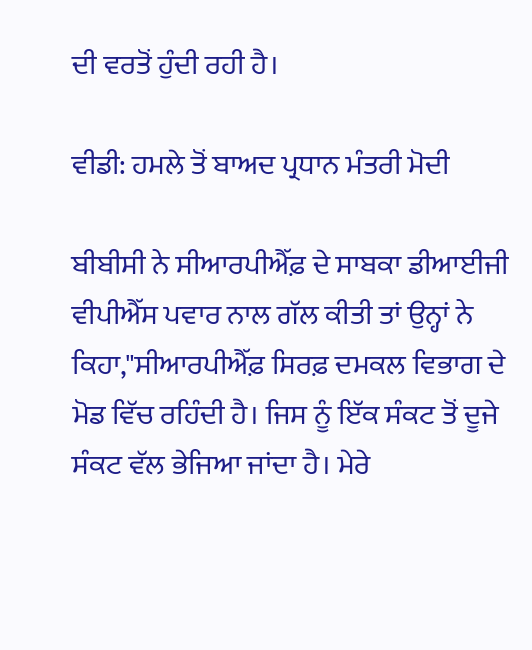ਦੀ ਵਰਤੋਂ ਹੁੰਦੀ ਰਹੀ ਹੈ।

ਵੀਡੀ: ਹਮਲੇ ਤੋਂ ਬਾਅਦ ਪ੍ਰਧਾਨ ਮੰਤਰੀ ਮੋਦੀ

ਬੀਬੀਸੀ ਨੇ ਸੀਆਰਪੀਐੱਫ਼ ਦੇ ਸਾਬਕਾ ਡੀਆਈਜੀ ਵੀਪੀਐੱਸ ਪਵਾਰ ਨਾਲ ਗੱਲ ਕੀਤੀ ਤਾਂ ਉਨ੍ਹਾਂ ਨੇ ਕਿਹਾ,"ਸੀਆਰਪੀਐੱਫ਼ ਸਿਰਫ਼ ਦਮਕਲ ਵਿਭਾਗ ਦੇ ਮੋਡ ਵਿੱਚ ਰਹਿੰਦੀ ਹੈ। ਜਿਸ ਨੂੰ ਇੱਕ ਸੰਕਟ ਤੋਂ ਦੂਜੇ ਸੰਕਟ ਵੱਲ ਭੇਜਿਆ ਜਾਂਦਾ ਹੈ। ਮੇਰੇ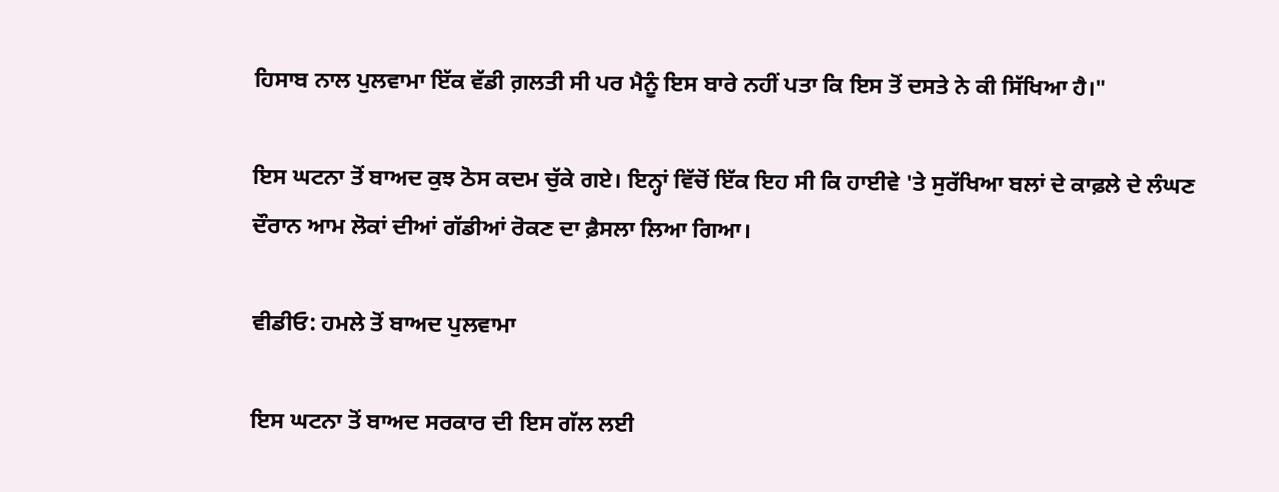ਹਿਸਾਬ ਨਾਲ ਪੁਲਵਾਮਾ ਇੱਕ ਵੱਡੀ ਗ਼ਲਤੀ ਸੀ ਪਰ ਮੈਨੂੰ ਇਸ ਬਾਰੇ ਨਹੀਂ ਪਤਾ ਕਿ ਇਸ ਤੋਂ ਦਸਤੇ ਨੇ ਕੀ ਸਿੱਖਿਆ ਹੈ।"

ਇਸ ਘਟਨਾ ਤੋਂ ਬਾਅਦ ਕੁਝ ਠੋਸ ਕਦਮ ਚੁੱਕੇ ਗਏ। ਇਨ੍ਹਾਂ ਵਿੱਚੋਂ ਇੱਕ ਇਹ ਸੀ ਕਿ ਹਾਈਵੇ 'ਤੇ ਸੁਰੱਖਿਆ ਬਲਾਂ ਦੇ ਕਾਫ਼ਲੇ ਦੇ ਲੰਘਣ ਦੌਰਾਨ ਆਮ ਲੋਕਾਂ ਦੀਆਂ ਗੱਡੀਆਂ ਰੋਕਣ ਦਾ ਫ਼ੈਸਲਾ ਲਿਆ ਗਿਆ।

ਵੀਡੀਓ: ਹਮਲੇ ਤੋਂ ਬਾਅਦ ਪੁਲਵਾਮਾ

ਇਸ ਘਟਨਾ ਤੋਂ ਬਾਅਦ ਸਰਕਾਰ ਦੀ ਇਸ ਗੱਲ ਲਈ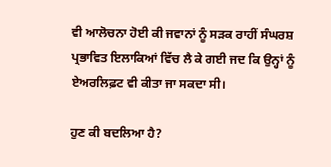ਵੀ ਆਲੋਚਨਾ ਹੋਈ ਕੀ ਜਵਾਨਾਂ ਨੂੰ ਸੜਕ ਰਾਹੀਂ ਸੰਘਰਸ਼ ਪ੍ਰਭਾਵਿਤ ਇਲਾਕਿਆਂ ਵਿੱਚ ਲੈ ਕੇ ਗਈ ਜਦ ਕਿ ਉਨ੍ਹਾਂ ਨੂੰ ਏਅਰਲਿਫ਼ਟ ਵੀ ਕੀਤਾ ਜਾ ਸਕਦਾ ਸੀ।

ਹੁਣ ਕੀ ਬਦਲਿਆ ਹੈ?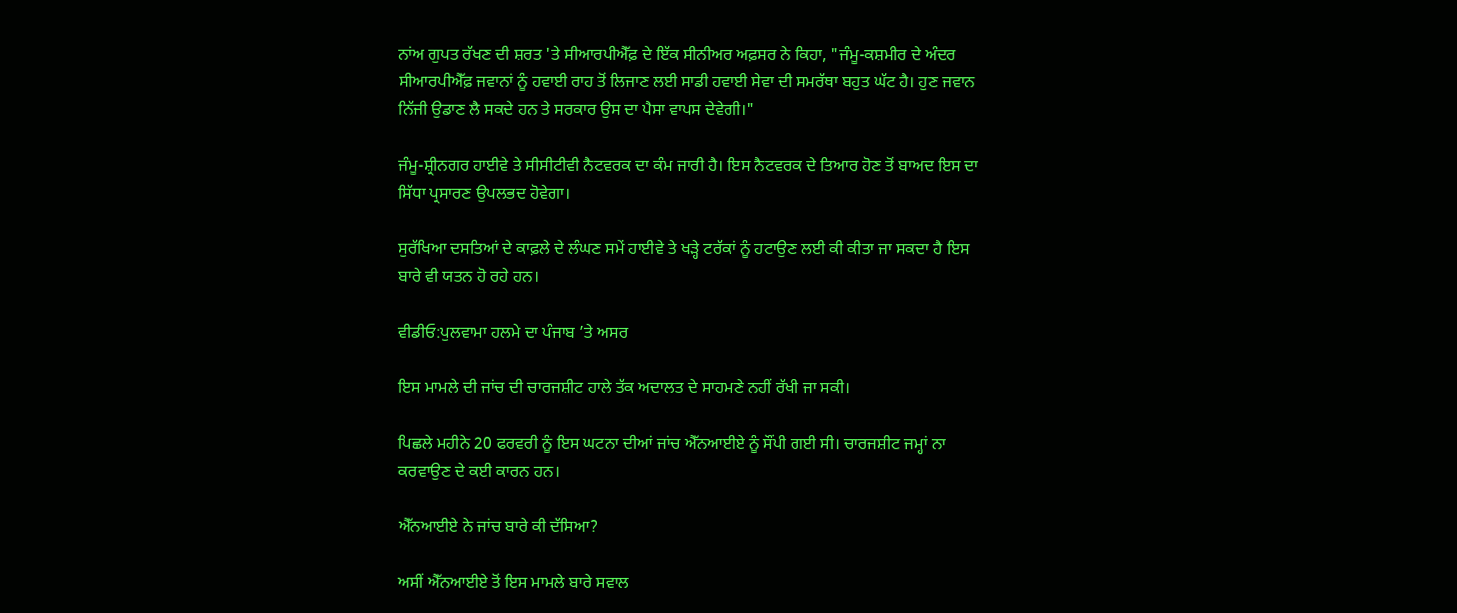ਨਾਂਅ ਗੁਪਤ ਰੱਖਣ ਦੀ ਸ਼ਰਤ 'ਤੇ ਸੀਆਰਪੀਐੱਫ਼ ਦੇ ਇੱਕ ਸੀਨੀਅਰ ਅਫ਼ਸਰ ਨੇ ਕਿਹਾ, "ਜੰਮੂ-ਕਸ਼ਮੀਰ ਦੇ ਅੰਦਰ ਸੀਆਰਪੀਐੱਫ਼ ਜਵਾਨਾਂ ਨੂੰ ਹਵਾਈ ਰਾਹ ਤੋਂ ਲਿਜਾਣ ਲਈ ਸਾਡੀ ਹਵਾਈ ਸੇਵਾ ਦੀ ਸਮਰੱਥਾ ਬਹੁਤ ਘੱਟ ਹੈ। ਹੁਣ ਜਵਾਨ ਨਿੱਜੀ ਉਡਾਣ ਲੈ ਸਕਦੇ ਹਨ ਤੇ ਸਰਕਾਰ ਉਸ ਦਾ ਪੈਸਾ ਵਾਪਸ ਦੇਵੇਗੀ।"

ਜੰਮੂ-ਸ਼੍ਰੀਨਗਰ ਹਾਈਵੇ ਤੇ ਸੀਸੀਟੀਵੀ ਨੈਟਵਰਕ ਦਾ ਕੰਮ ਜਾਰੀ ਹੈ। ਇਸ ਨੈਟਵਰਕ ਦੇ ਤਿਆਰ ਹੋਣ ਤੋਂ ਬਾਅਦ ਇਸ ਦਾ ਸਿੱਧਾ ਪ੍ਰਸਾਰਣ ਉਪਲਭਦ ਹੋਵੇਗਾ।

ਸੁਰੱਖਿਆ ਦਸਤਿਆਂ ਦੇ ਕਾਫ਼ਲੇ ਦੇ ਲੰਘਣ ਸਮੇਂ ਹਾਈਵੇ ਤੇ ਖੜ੍ਹੇ ਟਰੱਕਾਂ ਨੂੰ ਹਟਾਉਣ ਲਈ ਕੀ ਕੀਤਾ ਜਾ ਸਕਦਾ ਹੈ ਇਸ ਬਾਰੇ ਵੀ ਯਤਨ ਹੋ ਰਹੇ ਹਨ।

ਵੀਡੀਓ:ਪੁਲਵਾਮਾ ਹਲਮੇ ਦਾ ਪੰਜਾਬ ’ਤੇ ਅਸਰ

ਇਸ ਮਾਮਲੇ ਦੀ ਜਾਂਚ ਦੀ ਚਾਰਜਸ਼ੀਟ ਹਾਲੇ ਤੱਕ ਅਦਾਲਤ ਦੇ ਸਾਹਮਣੇ ਨਹੀਂ ਰੱਖੀ ਜਾ ਸਕੀ।

ਪਿਛਲੇ ਮਹੀਨੇ 20 ਫਰਵਰੀ ਨੂੰ ਇਸ ਘਟਨਾ ਦੀਆਂ ਜਾਂਚ ਐੱਨਆਈਏ ਨੂੰ ਸੌਂਪੀ ਗਈ ਸੀ। ਚਾਰਜਸ਼ੀਟ ਜਮ੍ਹਾਂ ਨਾ ਕਰਵਾਉਣ ਦੇ ਕਈ ਕਾਰਨ ਹਨ।

ਐੱਨਆਈਏ ਨੇ ਜਾਂਚ ਬਾਰੇ ਕੀ ਦੱਸਿਆ?

ਅਸੀਂ ਐੱਨਆਈਏ ਤੋਂ ਇਸ ਮਾਮਲੇ ਬਾਰੇ ਸਵਾਲ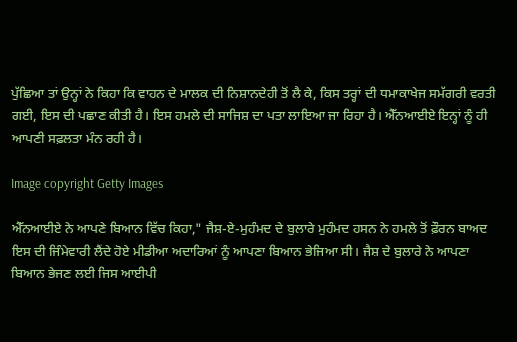ਪੁੱਛਿਆ ਤਾਂ ਉਨ੍ਹਾਂ ਨੇ ਕਿਹਾ ਕਿ ਵਾਹਨ ਦੇ ਮਾਲਕ ਦੀ ਨਿਸ਼ਾਨਦੇਹੀ ਤੋਂ ਲੈ ਕੇ, ਕਿਸ ਤਰ੍ਹਾਂ ਦੀ ਧਮਾਕਾਖੇਜ ਸਮੱਗਰੀ ਵਰਤੀ ਗਈ, ਇਸ ਦੀ ਪਛਾਣ ਕੀਤੀ ਹੈ। ਇਸ ਹਮਲੇ ਦੀ ਸਾਜਿਸ਼ ਦਾ ਪਤਾ ਲਾਇਆ ਜਾ ਰਿਹਾ ਹੈ। ਐੱਨਆਈਏ ਇਨ੍ਹਾਂ ਨੂੰ ਹੀ ਆਪਣੀ ਸਫ਼ਲਤਾ ਮੰਨ ਰਹੀ ਹੈ।

Image copyright Getty Images

ਐੱਨਆਈਏ ਨੇ ਆਪਣੇ ਬਿਆਨ ਵਿੱਚ ਕਿਹਾ," ਜੈਸ਼-ਏ-ਮੁਹੰਮਦ ਦੇ ਬੁਲਾਰੇ ਮੁਹੰਮਦ ਹਸਨ ਨੇ ਹਮਲੇ ਤੋਂ ਫ਼ੌਰਨ ਬਾਅਦ ਇਸ ਦੀ ਜਿੰਮੇਵਾਰੀ ਲੈਂਦੇ ਹੋਏ ਮੀਡੀਆ ਅਦਾਰਿਆਂ ਨੂੰ ਆਪਣਾ ਬਿਆਨ ਭੇਜਿਆ ਸੀ। ਜੈਸ਼ ਦੇ ਬੁਲਾਰੇ ਨੇ ਆਪਣਾ ਬਿਆਨ ਭੇਜਣ ਲਈ ਜਿਸ ਆਈਪੀ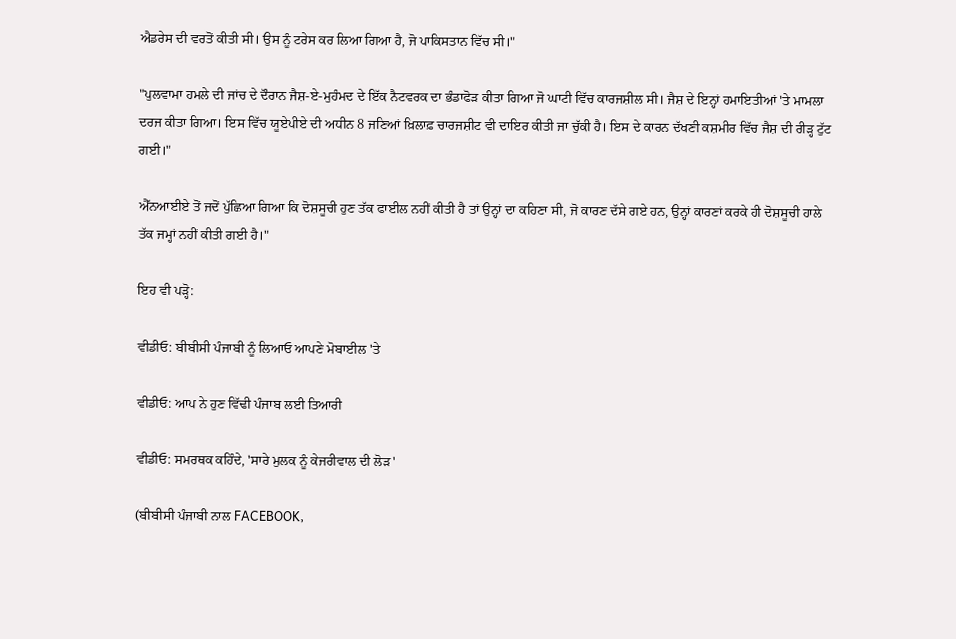ਐਡਰੇਸ ਦੀ ਵਰਤੋਂ ਕੀਤੀ ਸੀ। ਉਸ ਨੂੰ ਟਰੇਸ ਕਰ ਲਿਆ ਗਿਆ ਹੈ, ਜੋ ਪਾਕਿਸਤਾਨ ਵਿੱਚ ਸੀ।"

"ਪੁਲਵਾਮਾ ਹਮਲੇ ਦੀ ਜਾਂਚ ਦੇ ਦੌਰਾਨ ਜੈਸ਼-ਏ-ਮੁਹੰਮਦ ਦੇ ਇੱਕ ਨੈਟਵਰਕ ਦਾ ਭੰਡਾਫੋੜ ਕੀਤਾ ਗਿਆ ਜੋ ਘਾਟੀ ਵਿੱਚ ਕਾਰਜਸ਼ੀਲ ਸੀ। ਜੈਸ਼ ਦੇ ਇਨ੍ਹਾਂ ਹਮਾਇਤੀਆਂ 'ਤੇ ਮਾਮਲਾ ਦਰਜ ਕੀਤਾ ਗਿਆ। ਇਸ ਵਿੱਚ ਯੂਏਪੀਏ ਦੀ ਅਧੀਨ 8 ਜਣਿਆਂ ਖ਼ਿਲਾਫ਼ ਚਾਰਜਸ਼ੀਟ ਵੀ ਦਾਇਰ ਕੀਤੀ ਜਾ ਚੁੱਕੀ ਹੈ। ਇਸ ਦੇ ਕਾਰਨ ਦੱਖਣੀ ਕਸ਼ਮੀਰ ਵਿੱਚ ਜੈਸ਼ ਦੀ ਰੀੜ੍ਹ ਟੁੱਟ ਗਈ।"

ਐੱਨਆਈਏ ਤੋਂ ਜਦੋਂ ਪੁੱਛਿਆ ਗਿਆ ਕਿ ਦੋਸ਼ਸੂਚੀ ਹੁਣ ਤੱਕ ਫਾਈਲ ਨਹੀਂ ਕੀਤੀ ਹੈ ਤਾਂ ਉਨ੍ਹਾਂ ਦਾ ਕਹਿਣਾ ਸੀ, ਜੋ ਕਾਰਣ ਦੱਸੇ ਗਏ ਹਨ, ਉਨ੍ਹਾਂ ਕਾਰਣਾਂ ਕਰਕੇ ਹੀ ਦੋਸ਼ਸੂਚੀ ਹਾਲੇ ਤੱਕ ਜਮ੍ਹਾਂ ਨਹੀਂ ਕੀਤੀ ਗਈ ਹੈ।"

ਇਹ ਵੀ ਪੜ੍ਹੋ:

ਵੀਡੀਓ: ਬੀਬੀਸੀ ਪੰਜਾਬੀ ਨੂੰ ਲਿਆਓ ਆਪਣੇ ਮੋਬਾਈਲ 'ਤੇ

ਵੀਡੀਓ: ਆਪ ਨੇ ਹੁਣ ਵਿੱਢੀ ਪੰਜਾਬ ਲਈ ਤਿਆਰੀ

ਵੀਡੀਓ: ਸਮਰਥਕ ਕਹਿੰਦੇ, 'ਸਾਰੇ ਮੁਲਕ ਨੂੰ ਕੇਜਰੀਵਾਲ ਦੀ ਲੋੜ'

(ਬੀਬੀਸੀ ਪੰਜਾਬੀ ਨਾਲ FACEBOOK,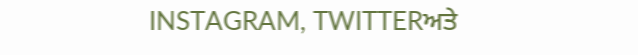INSTAGRAM, TWITTERਅਤੇ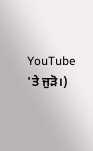YouTube 'ਤੇ ਜੁੜੋ।)